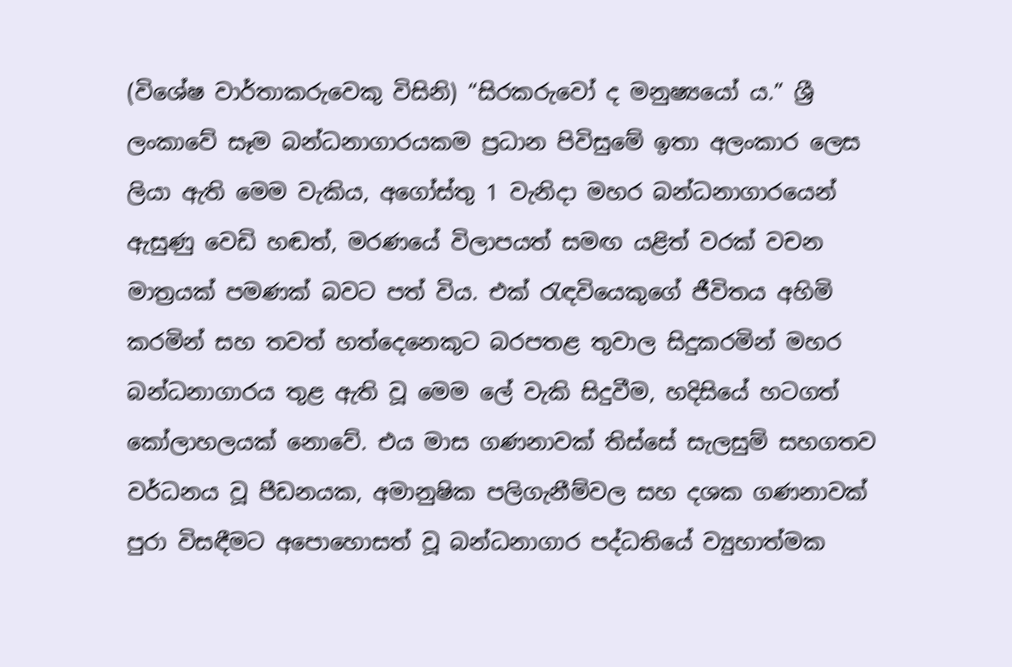(විශේෂ වාර්තාකරුවෙකු විසිනි) “සිරකරුවෝ ද මනුෂ්‍යයෝ ය.” ශ්‍රී ලංකාවේ සෑම බන්ධනාගාරයකම ප්‍රධාන පිවිසුමේ ඉතා අලංකාර ලෙස ලියා ඇති මෙම වැකිය, අගෝස්තු 1 වැනිදා මහර බන්ධනාගාරයෙන් ඇසුණු වෙඩි හඬත්, මරණයේ විලාපයත් සමඟ යළිත් වරක් වචන මාත්‍රයක් පමණක් බවට පත් විය. එක් රැඳවියෙකුගේ ජීවිතය අහිමි කරමින් සහ තවත් හත්දෙනෙකුට බරපතළ තුවාල සිදුකරමින් මහර බන්ධනාගාරය තුළ ඇති වූ මෙම ලේ වැකි සිදුවීම, හදිසියේ හටගත් කෝලාහලයක් නොවේ. එය මාස ගණනාවක් තිස්සේ සැලසුම් සහගතව වර්ධනය වූ පීඩනයක, අමානුෂික පලිගැනීම්වල සහ දශක ගණනාවක් පුරා විසඳීමට අපොහොසත් වූ බන්ධනාගාර පද්ධතියේ ව්‍යුහාත්මක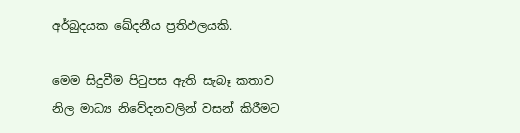අර්බුදයක ඛේදනීය ප්‍රතිඵලයකි.

මෙම සිදුවීම පිටුපස ඇති සැබෑ කතාව නිල මාධ්‍ය නිවේදනවලින් වසන් කිරීමට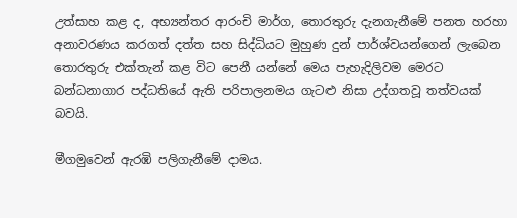උත්සාහ කළ ද, අභ්‍යන්තර ආරංචි මාර්ග, තොරතුරු දැනගැනීමේ පනත හරහා අනාවරණය කරගත් දත්ත සහ සිද්ධියට මුහුණ දුන් පාර්ශ්වයන්ගෙන් ලැබෙන තොරතුරු එක්තැන් කළ විට පෙනී යන්නේ මෙය පැහැදිලිවම මෙරට බන්ධනාගාර පද්ධතියේ ඇති පරිපාලනමය ගැටළු නිසා උද්ගතවූ තත්වයක් බවයි.

මීගමුවෙන් ඇරඹි පලිගැනීමේ දාමය.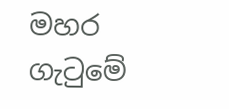මහර ගැටුමේ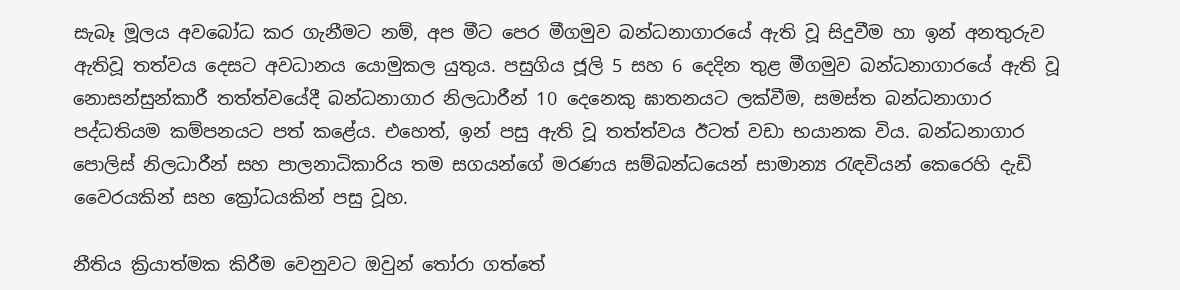සැබෑ මූලය අවබෝධ කර ගැනීමට නම්, අප මීට පෙර මීගමුව බන්ධනාගාරයේ ඇති වූ සිදුවීම හා ඉන් අනතුරුව ඇතිවූ තත්වය දෙසට අවධානය යොමුකල යුතුය. පසුගිය ජූලි 5 සහ 6 දෙදින තුළ මීගමුව බන්ධනාගාරයේ ඇති වූ නොසන්සුන්කාරී තත්ත්වයේදී බන්ධනාගාර නිලධාරීන් 10 දෙනෙකු ඝාතනයට ලක්වීම, සමස්ත බන්ධනාගාර පද්ධතියම කම්පනයට පත් කළේය. එහෙත්, ඉන් පසු ඇති වූ තත්ත්වය ඊටත් වඩා භයානක විය. බන්ධනාගාර පොලිස් නිලධාරීන් සහ පාලනාධිකාරිය තම සගයන්ගේ මරණය සම්බන්ධයෙන් සාමාන්‍ය රැඳවියන් කෙරෙහි දැඩි වෛරයකින් සහ ක්‍රෝධයකින් පසු වූහ.

නීතිය ක්‍රියාත්මක කිරීම වෙනුවට ඔවුන් තෝරා ගත්තේ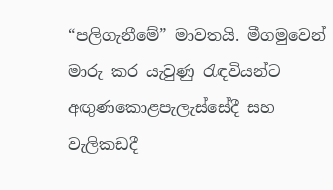“පලිගැනීමේ” මාවතයි. මීගමුවෙන් මාරු කර යැවුණු රැඳවියන්ට අඟුණකොළපැලැස්සේදී සහ වැලිකඩදී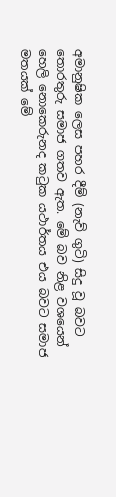අමානුෂික ලෙස පහර දීම් (නැව් ගුටි) සිදු වූ බවට තොරතුරු සමාජ ගතව ඇත. මේ බව නිළ වශයෙන් හෙලි නොකෙරුනද කටුක යථාර්තය එය බවට සමාජ මතයක් මේ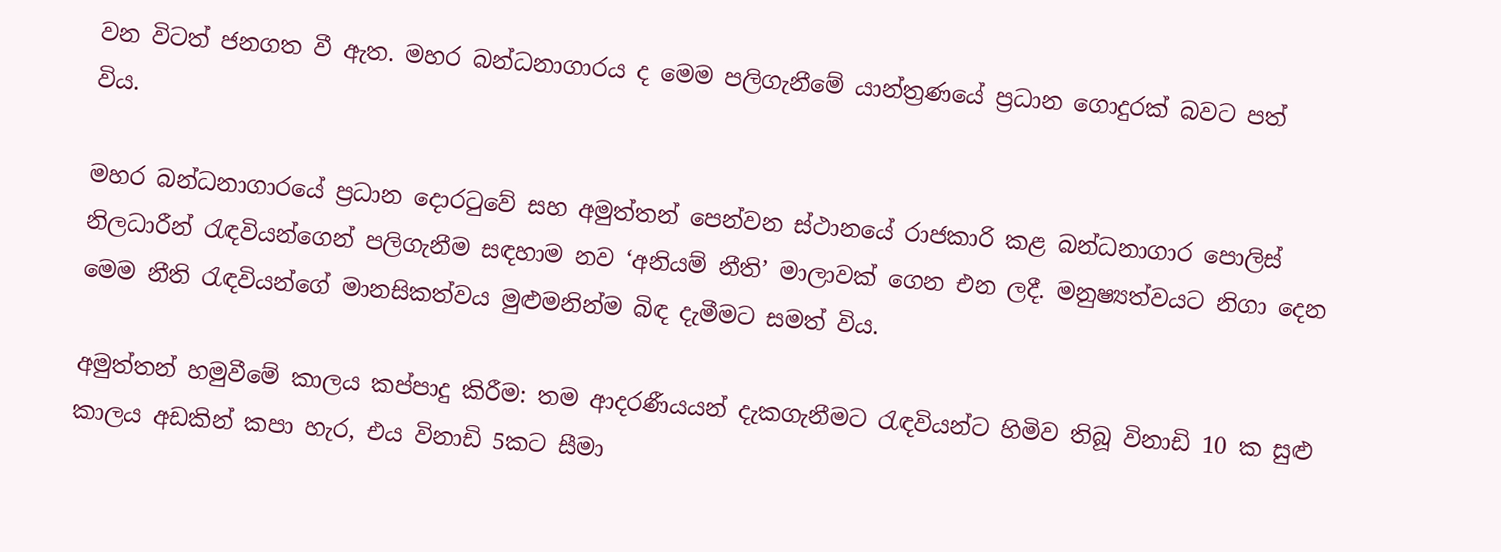වන විටත් ජනගත වී ඇත. මහර බන්ධනාගාරය ද මෙම පලිගැනීමේ යාන්ත්‍රණයේ ප්‍රධාන ගොදුරක් බවට පත් විය.

මහර බන්ධනාගාරයේ ප්‍රධාන දොරටුවේ සහ අමුත්තන් පෙන්වන ස්ථානයේ රාජකාරි කළ බන්ධනාගාර පොලිස් නිලධාරීන් රැඳවියන්ගෙන් පලිගැනීම සඳහාම නව ‘අනියම් නීති’ මාලාවක් ගෙන එන ලදී. මනුෂ්‍යත්වයට නිගා දෙන මෙම නීති රැඳවියන්ගේ මානසිකත්වය මුළුමනින්ම බිඳ දැමීමට සමත් විය.

අමුත්තන් හමුවීමේ කාලය කප්පාදු කිරීම: තම ආදරණීයයන් දැකගැනීමට රැඳවියන්ට හිමිව තිබූ විනාඩි 10 ක සුළු කාලය අඩකින් කපා හැර, එය විනාඩි 5කට සීමා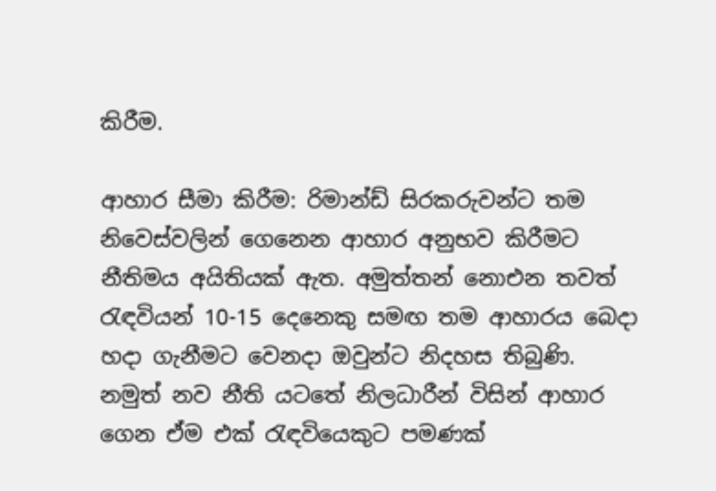කිරීම.

ආහාර සීමා කිරීම: රිමාන්ඩ් සිරකරුවන්ට තම නිවෙස්වලින් ගෙනෙන ආහාර අනුභව කිරීමට නීතිමය අයිතියක් ඇත. අමුත්තන් නොඑන තවත් රැඳවියන් 10-15 දෙනෙකු සමඟ තම ආහාරය බෙදා හදා ගැනීමට වෙනදා ඔවුන්ට නිදහස තිබුණි. නමුත් නව නීති යටතේ නිලධාරීන් විසින් ආහාර ගෙන ඒම එක් රැඳවියෙකුට පමණක්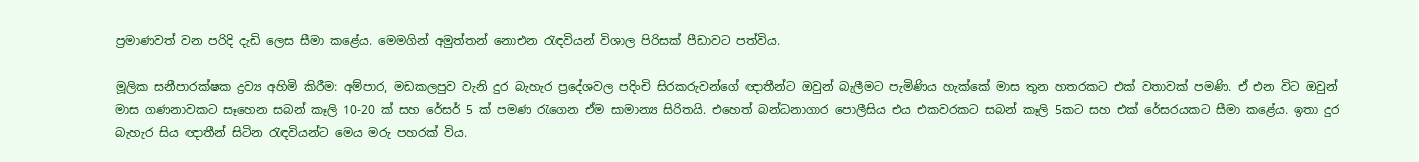ප්‍රමාණවත් වන පරිදි දැඩි ලෙස සීමා කළේය. මෙමගින් අමුත්තන් නොඑන රැඳවියන් විශාල පිරිසක් පීඩාවට පත්විය.

මූලික සනීපාරක්ෂක ද්‍රව්‍ය අහිමි කිරීම: අම්පාර, මඩකලපුව වැනි දුර බැහැර ප්‍රදේශවල පදිංචි සිරකරුවන්ගේ ඥාතීන්ට ඔවුන් බැලීමට පැමිණිය හැක්කේ මාස තුන හතරකට එක් වතාවක් පමණි. ඒ එන විට ඔවුන් මාස ගණනාවකට සෑහෙන සබන් කෑලි 10-20 ක් සහ රේසර් 5 ක් පමණ රැගෙන ඒම සාමාන්‍ය සිරිතයි. එහෙත් බන්ධනාගාර පොලීසිය එය එකවරකට සබන් කෑලි 5කට සහ එක් රේසරයකට සීමා කළේය. ඉතා දුර බැහැර සිය ඥාතීන් සිටින රැඳවියන්ට මෙය මරු පහරක් විය.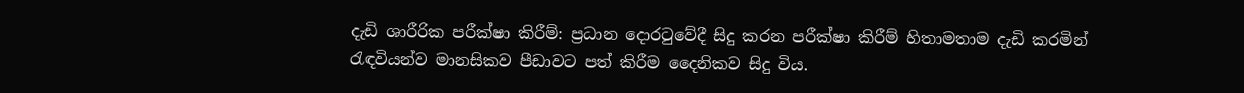දැඩි ශාරීරික පරීක්ෂා කිරීම්: ප්‍රධාන දොරටුවේදී සිදු කරන පරීක්ෂා කිරීම් හිතාමතාම දැඩි කරමින් රැඳවියන්ව මානසිකව පීඩාවට පත් කිරීම දෛනිකව සිදු විය.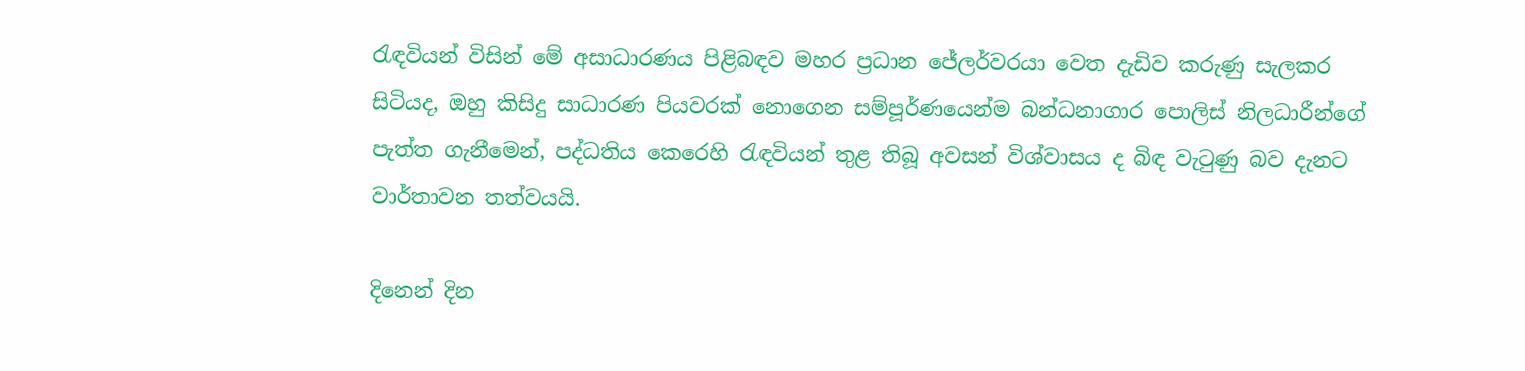රැඳවියන් විසින් මේ අසාධාරණය පිළිබඳව මහර ප්‍රධාන ජේලර්වරයා වෙත දැඩිව කරුණු සැලකර සිටියද, ඔහු කිසිදු සාධාරණ පියවරක් නොගෙන සම්පූර්ණයෙන්ම බන්ධනාගාර පොලිස් නිලධාරීන්ගේ පැත්ත ගැනීමෙන්, පද්ධතිය කෙරෙහි රැඳවියන් තුළ තිබූ අවසන් විශ්වාසය ද බිඳ වැටුණු බව දැනට වාර්තාවන තත්වයයි.

දිනෙන් දින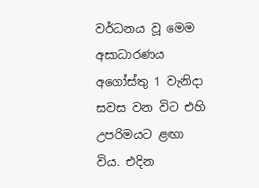වර්ධනය වූ මෙම අසාධාරණය අගෝස්තු 1 වැනිදා සවස වන විට එහි උපරිමයට ළඟා විය. එදින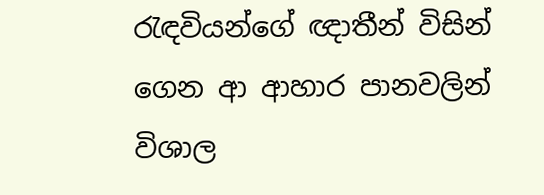රැඳවියන්ගේ ඥාතීන් විසින් ගෙන ආ ආහාර පානවලින් විශාල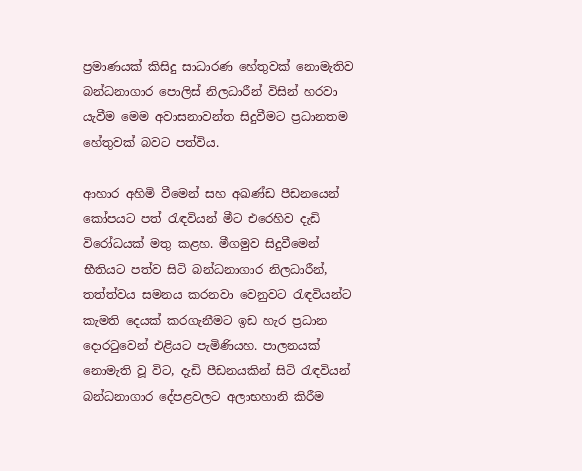ප්‍රමාණයක් කිසිදු සාධාරණ හේතුවක් නොමැතිව බන්ධනාගාර පොලිස් නිලධාරීන් විසින් හරවා යැවීම මෙම අවාසනාවන්ත සිදුවීමට ප්‍රධානතම හේතුවක් බවට පත්විය.

ආහාර අහිමි වීමෙන් සහ අඛණ්ඩ පීඩනයෙන් කෝපයට පත් රැඳවියන් මීට එරෙහිව දැඩි විරෝධයක් මතු කළහ. මීගමුව සිදුවීමෙන් භීතියට පත්ව සිටි බන්ධනාගාර නිලධාරීන්, තත්ත්වය සමනය කරනවා වෙනුවට රැඳවියන්ට කැමති දෙයක් කරගැනීමට ඉඩ හැර ප්‍රධාන දොරටුවෙන් එළියට පැමිණියහ. පාලනයක් නොමැති වූ විට, දැඩි පීඩනයකින් සිටි රැඳවියන් බන්ධනාගාර දේපළවලට අලාභහානි කිරීම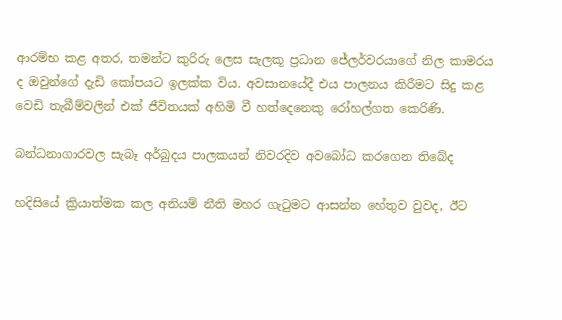ආරම්භ කළ අතර, තමන්ට කුරිරු ලෙස සැලකූ ප්‍රධාන ජේලර්වරයාගේ නිල කාමරය ද ඔවුන්ගේ දැඩි කෝපයට ඉලක්ක විය. අවසානයේදී එය පාලනය කිරීමට සිදු කළ වෙඩි තැබීම්වලින් එක් ජීවිතයක් අහිමි වී හත්දෙනෙකු රෝහල්ගත කෙරිණි.

බන්ධනාගාරවල සැබෑ අර්බුදය පාලකයන් නිවරදිව අවබෝධ කරගෙන තිබේද

හදිසියේ ක්‍රියාත්මක කල අනියම් නීති මහර ගැටුමට ආසන්න හේතුව වුවද, ඊට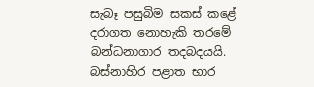සැබෑ පසුබිම සකස් කළේ දරාගත නොහැකි තරමේ බන්ධනාගාර තදබදයයි. බස්නාහිර පළාත භාර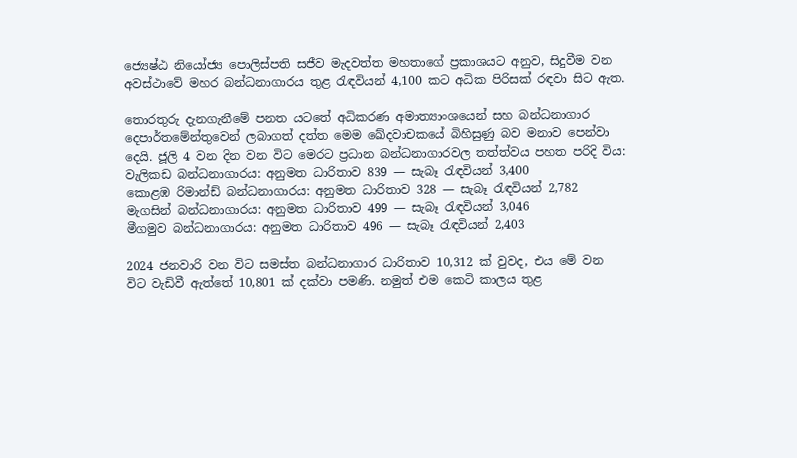ජ්‍යෙෂ්ඨ නියෝජ්‍ය පොලිස්පති සජීව මැදවත්ත මහතාගේ ප්‍රකාශයට අනුව, සිදුවීම වන අවස්ථාවේ මහර බන්ධනාගාරය තුළ රැඳවියන් 4,100 කට අධික පිරිසක් රඳවා සිට ඇත.

තොරතුරු දැනගැනීමේ පනත යටතේ අධිකරණ අමාත්‍යාංශයෙන් සහ බන්ධනාගාර දෙපාර්තමේන්තුවෙන් ලබාගත් දත්ත මෙම ඛේදවාචකයේ බිහිසුණු බව මනාව පෙන්වා දෙයි. ජූලි 4 වන දින වන විට මෙරට ප්‍රධාන බන්ධනාගාරවල තත්ත්වය පහත පරිදි විය:
වැලිකඩ බන්ධනාගාරය: අනුමත ධාරිතාව 839 — සැබෑ රැඳවියන් 3,400
කොළඹ රිමාන්ඩ් බන්ධනාගාරය: අනුමත ධාරිතාව 328 — සැබෑ රැඳවියන් 2,782
මැගසින් බන්ධනාගාරය: අනුමත ධාරිතාව 499 — සැබෑ රැඳවියන් 3,046
මීගමුව බන්ධනාගාරය: අනුමත ධාරිතාව 496 — සැබෑ රැඳවියන් 2,403

2024 ජනවාරි වන විට සමස්ත බන්ධනාගාර ධාරිතාව 10,312 ක් වුවද, එය මේ වන විට වැඩිවී ඇත්තේ 10,801 ක් දක්වා පමණි. නමුත් එම කෙටි කාලය තුළ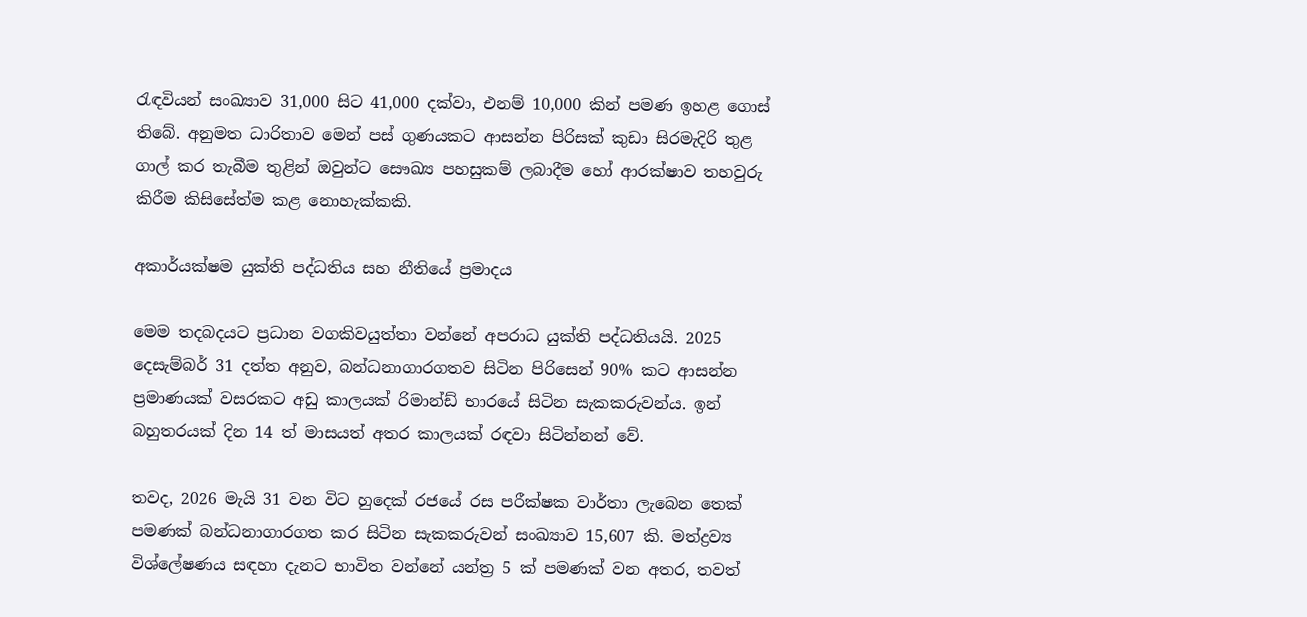රැඳවියන් සංඛ්‍යාව 31,000 සිට 41,000 දක්වා, එනම් 10,000 කින් පමණ ඉහළ ගොස් තිබේ. අනුමත ධාරිතාව මෙන් පස් ගුණයකට ආසන්න පිරිසක් කුඩා සිරමැදිරි තුළ ගාල් කර තැබීම තුළින් ඔවුන්ට සෞඛ්‍ය පහසුකම් ලබාදීම හෝ ආරක්ෂාව තහවුරු කිරීම කිසිසේත්ම කළ නොහැක්කකි.

අකාර්යක්ෂම යුක්ති පද්ධතිය සහ නීතියේ ප්‍රමාදය

මෙම තදබදයට ප්‍රධාන වගකිවයුත්තා වන්නේ අපරාධ යුක්ති පද්ධතියයි. 2025 දෙසැම්බර් 31 දත්ත අනුව, බන්ධනාගාරගතව සිටින පිරිසෙන් 90% කට ආසන්න ප්‍රමාණයක් වසරකට අඩු කාලයක් රිමාන්ඩ් භාරයේ සිටින සැකකරුවන්ය. ඉන් බහුතරයක් දින 14 ත් මාසයත් අතර කාලයක් රඳවා සිටින්නන් වේ.

තවද, 2026 මැයි 31 වන විට හුදෙක් රජයේ රස පරීක්ෂක වාර්තා ලැබෙන තෙක් පමණක් බන්ධනාගාරගත කර සිටින සැකකරුවන් සංඛ්‍යාව 15,607 කි. මත්ද්‍රව්‍ය විශ්ලේෂණය සඳහා දැනට භාවිත වන්නේ යන්ත්‍ර 5 ක් පමණක් වන අතර, තවත්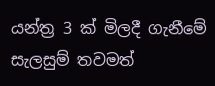යන්ත්‍ර 3 ක් මිලදී ගැනීමේ සැලසුම් තවමත්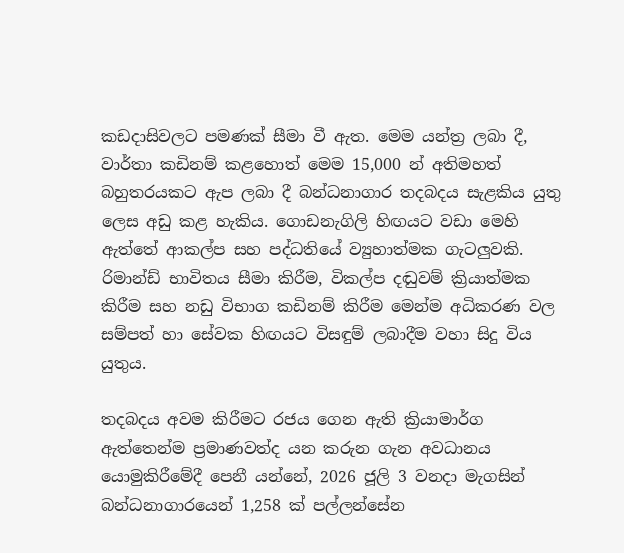කඩදාසිවලට පමණක් සීමා වී ඇත. මෙම යන්ත්‍ර ලබා දී, වාර්තා කඩිනම් කළහොත් මෙම 15,000 න් අතිමහත් බහුතරයකට ඇප ලබා දී බන්ධනාගාර තදබදය සැළකිය යුතු ලෙස අඩු කළ හැකිය. ගොඩනැගිලි හිඟයට වඩා මෙහි ඇත්තේ ආකල්ප සහ පද්ධතියේ ව්‍යුහාත්මක ගැටලුවකි. රිමාන්ඩ් භාවිතය සීමා කිරීම, විකල්ප දඬුවම් ක්‍රියාත්මක කිරීම සහ නඩු විභාග කඩිනම් කිරීම මෙන්ම අධිකරණ වල සම්පත් හා සේවක හිඟයට විසඳුම් ලබාදීම වහා සිදු විය යුතුය.

තදබදය අවම කිරීමට රජය ගෙන ඇති ක්‍රියාමාර්ග ඇත්තෙන්ම ප්‍රමාණවත්ද යන කරුන ගැන අවධානය යොමුකිරීමේදී පෙනී යන්නේ, 2026 ජූලි 3 වනදා මැගසින් බන්ධනාගාරයෙන් 1,258 ක් පල්ලන්සේන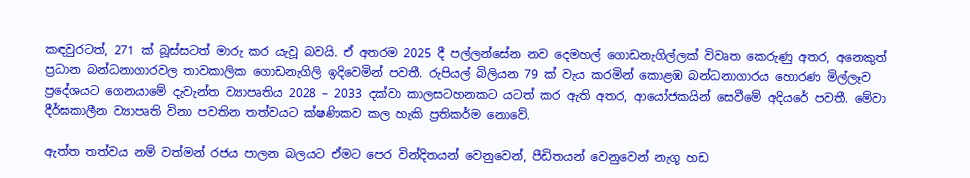කඳවුරටත්, 271 ක් බූස්සටත් මාරු කර යැවූ බවයි. ඒ අතරම 2025 දී පල්ලන්සේන නව දෙමහල් ගොඩනැගිල්ලක් විවෘත කෙරුණු අතර, අනෙකුත් ප්‍රධාන බන්ධනාගාරවල තාවකාලික ගොඩනැගිලි ඉදිවෙමින් පවතී. රුපියල් බිලියන 79 ක් වැය කරමින් කොළඹ බන්ධනාගාරය හොරණ මිල්ලෑව ප්‍රදේශයට ගෙනයාමේ දැවැන්ත ව්‍යාපෘතිය 2028 – 2033 දක්වා කාලසටහනකට යටත් කර ඇති අතර, ආයෝජකයින් සෙවීමේ අදියරේ පවතී. මේවා දීර්ඝකාලීන ව්‍යාපෘති විනා පවතින තත්වයට ක්ෂණිකව කල හැකි ප්‍රතිකර්ම නොවේ.

ඇත්ත තත්වය නම් වත්මන් රජය පාලන බලයට ඒමට පෙර වින්දිතයන් වෙනුවෙන්, පීඩිතයන් වෙනුවෙන් නැගූ හඩ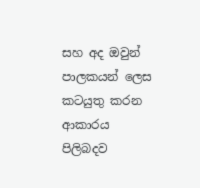සහ අද ඔවුන් පාලකයන් ලෙස කටයුතු කරන ආකාරය පිලිබදව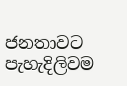ජනතාවට පැහැදිලිවම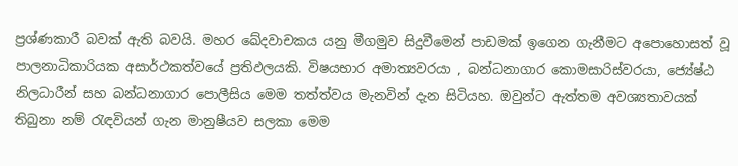ප්‍රශ්ණකාරී බවක් ඇති බවයි. මහර ඛේදවාචකය යනු මීගමුව සිදුවීමෙන් පාඩමක් ඉගෙන ගැනීමට අපොහොසත් වූ පාලනාධිකාරියක අසාර්ථකත්වයේ ප්‍රතිඵලයකි. විෂයභාර අමාත්‍යවරයා , බන්ධනාගාර කොමසාරිස්වරයා, ජ්‍යේෂ්ඨ නිලධාරීන් සහ බන්ධනාගාර පොලීසිය මෙම තත්ත්වය මැනවින් දැන සිටියහ. ඔවුන්ට ඇත්තම අවශ්‍යතාවයක් තිබුනා නම් රැඳවියන් ගැන මානුෂීයව සලකා මෙම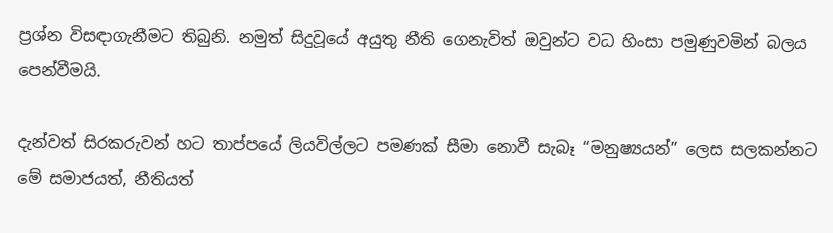ප්‍රශ්න විසඳාගැනීමට තිබුනි. නමුත් සිදුවූයේ අයුතු නීති ගෙනැවිත් ඔවුන්ට වධ හිංසා පමුණුවමින් බලය පෙන්වීමයි.

දැන්වත් සිරකරුවන් හට තාප්පයේ ලියවිල්ලට පමණක් සීමා නොවී සැබෑ “මනුෂ්‍යයන්” ලෙස සලකන්නට මේ සමාජයත්, නීතියත්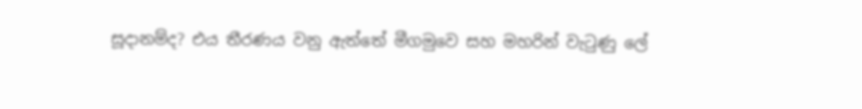සූදානම්ද? එය තීරණය වනු ඇත්තේ මීගමුවෙ සහ මහරින් වැටුණු ලේ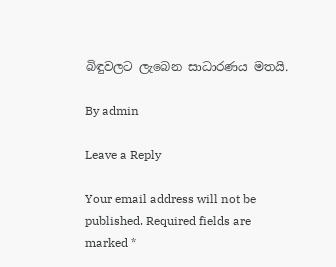බිඳුවලට ලැබෙන සාධාරණය මතයි.

By admin

Leave a Reply

Your email address will not be published. Required fields are marked *